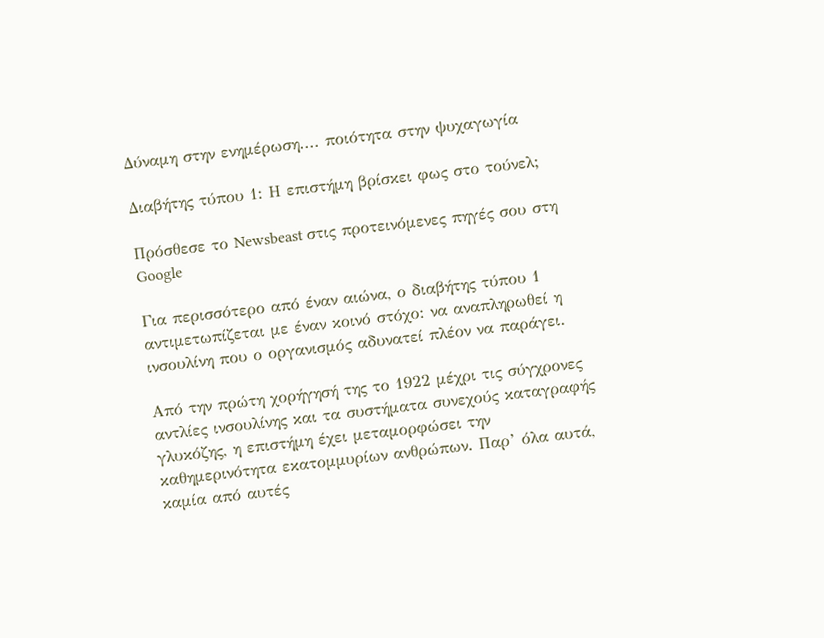Δύναμη στην ενημέρωση.... ποιότητα στην ψυχαγωγία

Διαβήτης τύπου 1: Η επιστήμη βρίσκει φως στο τούνελ;

Πρόσθεσε το Newsbeast στις προτεινόμενες πηγές σου στη Google

Για περισσότερο από έναν αιώνα, ο διαβήτης τύπου 1 αντιμετωπίζεται με έναν κοινό στόχο: να αναπληρωθεί η ινσουλίνη που ο οργανισμός αδυνατεί πλέον να παράγει.

Από την πρώτη χορήγησή της το 1922 μέχρι τις σύγχρονες αντλίες ινσουλίνης και τα συστήματα συνεχούς καταγραφής γλυκόζης, η επιστήμη έχει μεταμορφώσει την καθημερινότητα εκατομμυρίων ανθρώπων. Παρ’ όλα αυτά, καμία από αυτές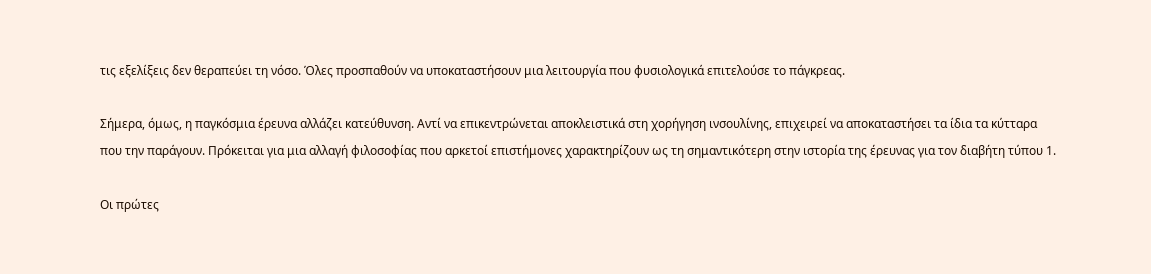τις εξελίξεις δεν θεραπεύει τη νόσο. Όλες προσπαθούν να υποκαταστήσουν μια λειτουργία που φυσιολογικά επιτελούσε το πάγκρεας.

Σήμερα, όμως, η παγκόσμια έρευνα αλλάζει κατεύθυνση. Αντί να επικεντρώνεται αποκλειστικά στη χορήγηση ινσουλίνης, επιχειρεί να αποκαταστήσει τα ίδια τα κύτταρα που την παράγουν. Πρόκειται για μια αλλαγή φιλοσοφίας που αρκετοί επιστήμονες χαρακτηρίζουν ως τη σημαντικότερη στην ιστορία της έρευνας για τον διαβήτη τύπου 1.

Οι πρώτες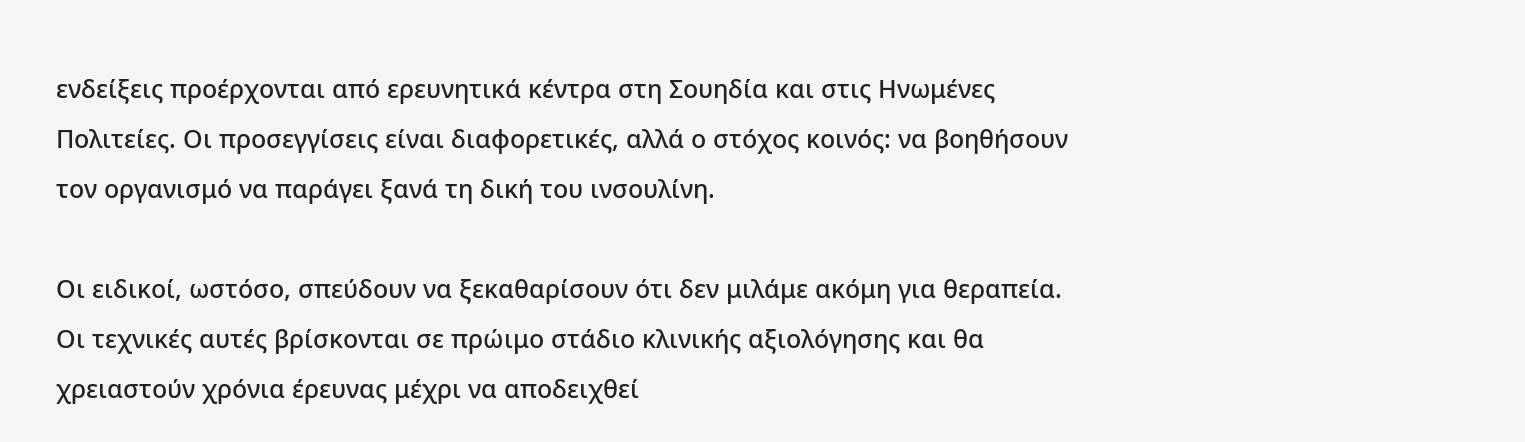ενδείξεις προέρχονται από ερευνητικά κέντρα στη Σουηδία και στις Ηνωμένες Πολιτείες. Οι προσεγγίσεις είναι διαφορετικές, αλλά ο στόχος κοινός: να βοηθήσουν τον οργανισμό να παράγει ξανά τη δική του ινσουλίνη.

Οι ειδικοί, ωστόσο, σπεύδουν να ξεκαθαρίσουν ότι δεν μιλάμε ακόμη για θεραπεία. Οι τεχνικές αυτές βρίσκονται σε πρώιμο στάδιο κλινικής αξιολόγησης και θα χρειαστούν χρόνια έρευνας μέχρι να αποδειχθεί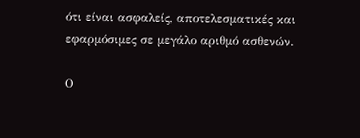ότι είναι ασφαλείς, αποτελεσματικές και εφαρμόσιμες σε μεγάλο αριθμό ασθενών.

Ο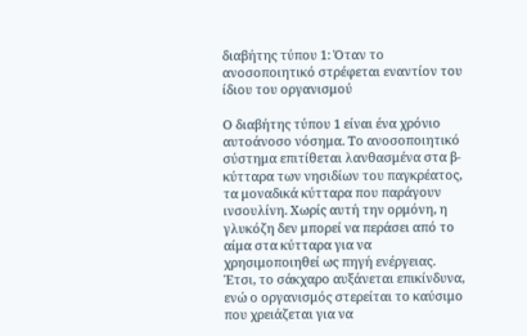διαβήτης τύπου 1: Όταν το ανοσοποιητικό στρέφεται εναντίον του ίδιου του οργανισμού

Ο διαβήτης τύπου 1 είναι ένα χρόνιο αυτοάνοσο νόσημα. Το ανοσοποιητικό σύστημα επιτίθεται λανθασμένα στα β-κύτταρα των νησιδίων του παγκρέατος, τα μοναδικά κύτταρα που παράγουν ινσουλίνη. Χωρίς αυτή την ορμόνη, η γλυκόζη δεν μπορεί να περάσει από το αίμα στα κύτταρα για να χρησιμοποιηθεί ως πηγή ενέργειας. Έτσι, το σάκχαρο αυξάνεται επικίνδυνα, ενώ ο οργανισμός στερείται το καύσιμο που χρειάζεται για να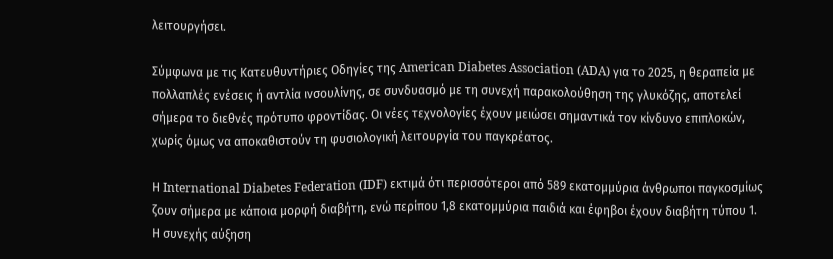λειτουργήσει.

Σύμφωνα με τις Κατευθυντήριες Οδηγίες της American Diabetes Association (ADA) για το 2025, η θεραπεία με πολλαπλές ενέσεις ή αντλία ινσουλίνης, σε συνδυασμό με τη συνεχή παρακολούθηση της γλυκόζης, αποτελεί σήμερα το διεθνές πρότυπο φροντίδας. Οι νέες τεχνολογίες έχουν μειώσει σημαντικά τον κίνδυνο επιπλοκών, χωρίς όμως να αποκαθιστούν τη φυσιολογική λειτουργία του παγκρέατος.

Η International Diabetes Federation (IDF) εκτιμά ότι περισσότεροι από 589 εκατομμύρια άνθρωποι παγκοσμίως ζουν σήμερα με κάποια μορφή διαβήτη, ενώ περίπου 1,8 εκατομμύρια παιδιά και έφηβοι έχουν διαβήτη τύπου 1. Η συνεχής αύξηση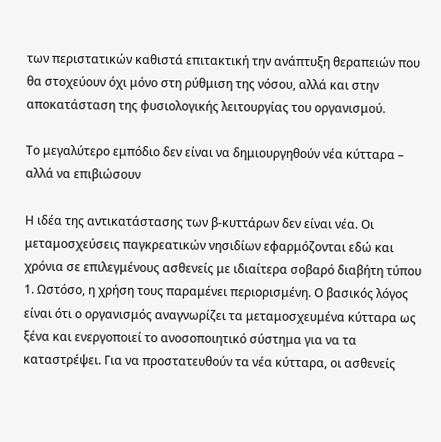των περιστατικών καθιστά επιτακτική την ανάπτυξη θεραπειών που θα στοχεύουν όχι μόνο στη ρύθμιση της νόσου, αλλά και στην αποκατάσταση της φυσιολογικής λειτουργίας του οργανισμού.

Το μεγαλύτερο εμπόδιο δεν είναι να δημιουργηθούν νέα κύτταρα – αλλά να επιβιώσουν

Η ιδέα της αντικατάστασης των β-κυττάρων δεν είναι νέα. Οι μεταμοσχεύσεις παγκρεατικών νησιδίων εφαρμόζονται εδώ και χρόνια σε επιλεγμένους ασθενείς με ιδιαίτερα σοβαρό διαβήτη τύπου 1. Ωστόσο, η χρήση τους παραμένει περιορισμένη. Ο βασικός λόγος είναι ότι ο οργανισμός αναγνωρίζει τα μεταμοσχευμένα κύτταρα ως ξένα και ενεργοποιεί το ανοσοποιητικό σύστημα για να τα καταστρέψει. Για να προστατευθούν τα νέα κύτταρα, οι ασθενείς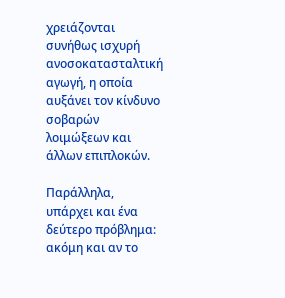χρειάζονται συνήθως ισχυρή ανοσοκατασταλτική αγωγή, η οποία αυξάνει τον κίνδυνο σοβαρών λοιμώξεων και άλλων επιπλοκών.

Παράλληλα, υπάρχει και ένα δεύτερο πρόβλημα: ακόμη και αν το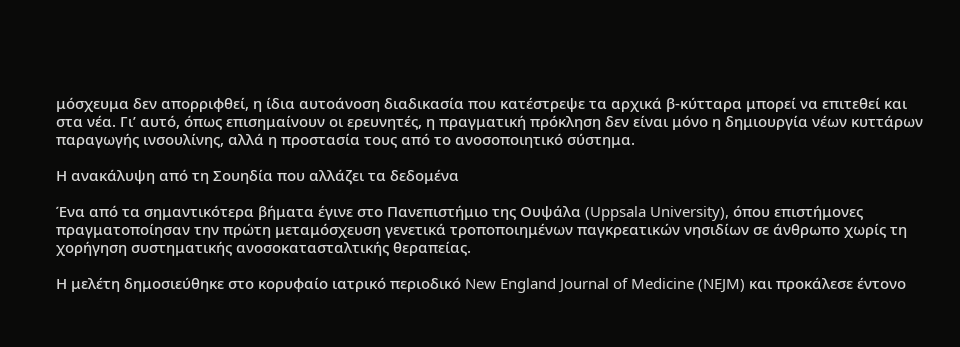μόσχευμα δεν απορριφθεί, η ίδια αυτοάνοση διαδικασία που κατέστρεψε τα αρχικά β-κύτταρα μπορεί να επιτεθεί και στα νέα. Γι’ αυτό, όπως επισημαίνουν οι ερευνητές, η πραγματική πρόκληση δεν είναι μόνο η δημιουργία νέων κυττάρων παραγωγής ινσουλίνης, αλλά η προστασία τους από το ανοσοποιητικό σύστημα.

Η ανακάλυψη από τη Σουηδία που αλλάζει τα δεδομένα

Ένα από τα σημαντικότερα βήματα έγινε στο Πανεπιστήμιο της Ουψάλα (Uppsala University), όπου επιστήμονες πραγματοποίησαν την πρώτη μεταμόσχευση γενετικά τροποποιημένων παγκρεατικών νησιδίων σε άνθρωπο χωρίς τη χορήγηση συστηματικής ανοσοκατασταλτικής θεραπείας.

Η μελέτη δημοσιεύθηκε στο κορυφαίο ιατρικό περιοδικό New England Journal of Medicine (NEJM) και προκάλεσε έντονο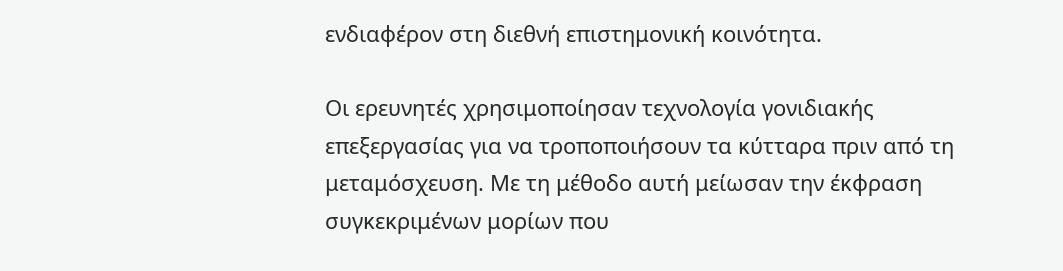ενδιαφέρον στη διεθνή επιστημονική κοινότητα.

Οι ερευνητές χρησιμοποίησαν τεχνολογία γονιδιακής επεξεργασίας για να τροποποιήσουν τα κύτταρα πριν από τη μεταμόσχευση. Με τη μέθοδο αυτή μείωσαν την έκφραση συγκεκριμένων μορίων που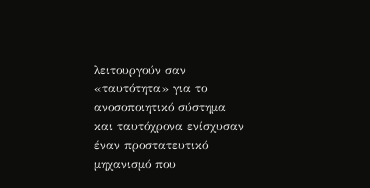λειτουργούν σαν «ταυτότητα» για το ανοσοποιητικό σύστημα και ταυτόχρονα ενίσχυσαν έναν προστατευτικό μηχανισμό που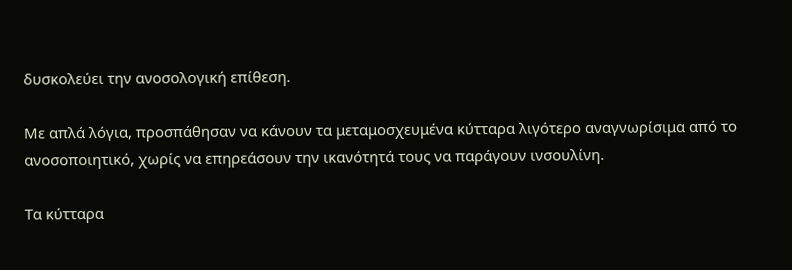δυσκολεύει την ανοσολογική επίθεση.

Με απλά λόγια, προσπάθησαν να κάνουν τα μεταμοσχευμένα κύτταρα λιγότερο αναγνωρίσιμα από το ανοσοποιητικό, χωρίς να επηρεάσουν την ικανότητά τους να παράγουν ινσουλίνη.

Τα κύτταρα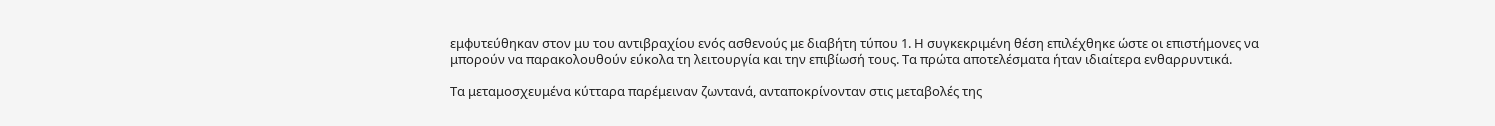εμφυτεύθηκαν στον μυ του αντιβραχίου ενός ασθενούς με διαβήτη τύπου 1. Η συγκεκριμένη θέση επιλέχθηκε ώστε οι επιστήμονες να μπορούν να παρακολουθούν εύκολα τη λειτουργία και την επιβίωσή τους. Τα πρώτα αποτελέσματα ήταν ιδιαίτερα ενθαρρυντικά.

Τα μεταμοσχευμένα κύτταρα παρέμειναν ζωντανά, ανταποκρίνονταν στις μεταβολές της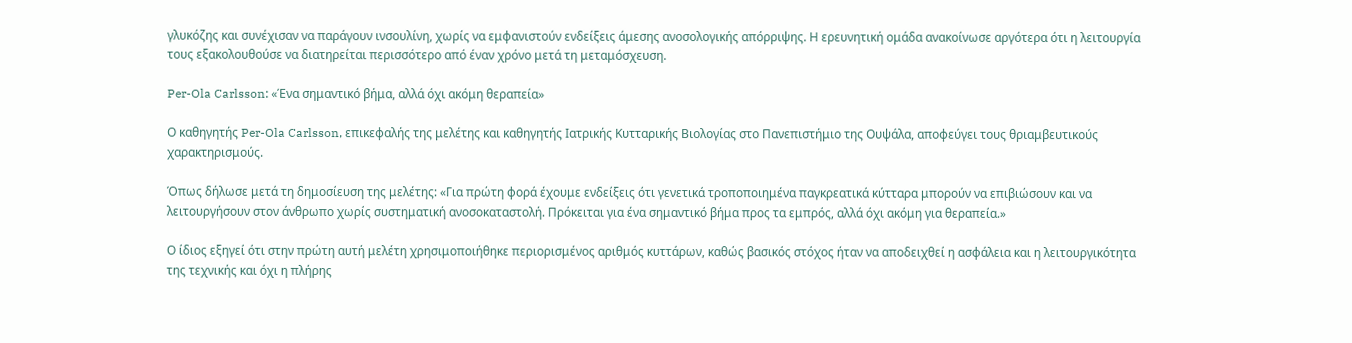γλυκόζης και συνέχισαν να παράγουν ινσουλίνη, χωρίς να εμφανιστούν ενδείξεις άμεσης ανοσολογικής απόρριψης. Η ερευνητική ομάδα ανακοίνωσε αργότερα ότι η λειτουργία τους εξακολουθούσε να διατηρείται περισσότερο από έναν χρόνο μετά τη μεταμόσχευση.

Per-Ola Carlsson: «Ένα σημαντικό βήμα, αλλά όχι ακόμη θεραπεία»

Ο καθηγητής Per-Ola Carlsson, επικεφαλής της μελέτης και καθηγητής Ιατρικής Κυτταρικής Βιολογίας στο Πανεπιστήμιο της Ουψάλα, αποφεύγει τους θριαμβευτικούς χαρακτηρισμούς.

Όπως δήλωσε μετά τη δημοσίευση της μελέτης: «Για πρώτη φορά έχουμε ενδείξεις ότι γενετικά τροποποιημένα παγκρεατικά κύτταρα μπορούν να επιβιώσουν και να λειτουργήσουν στον άνθρωπο χωρίς συστηματική ανοσοκαταστολή. Πρόκειται για ένα σημαντικό βήμα προς τα εμπρός, αλλά όχι ακόμη για θεραπεία.»

Ο ίδιος εξηγεί ότι στην πρώτη αυτή μελέτη χρησιμοποιήθηκε περιορισμένος αριθμός κυττάρων, καθώς βασικός στόχος ήταν να αποδειχθεί η ασφάλεια και η λειτουργικότητα της τεχνικής και όχι η πλήρης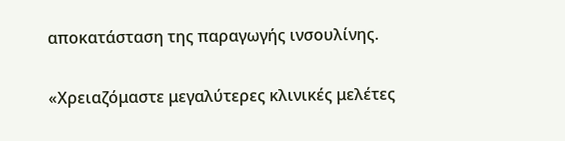αποκατάσταση της παραγωγής ινσουλίνης.

«Χρειαζόμαστε μεγαλύτερες κλινικές μελέτες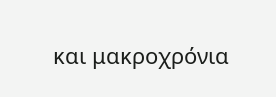και μακροχρόνια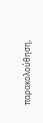παρακολούθηση,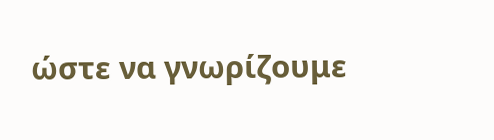ώστε να γνωρίζουμε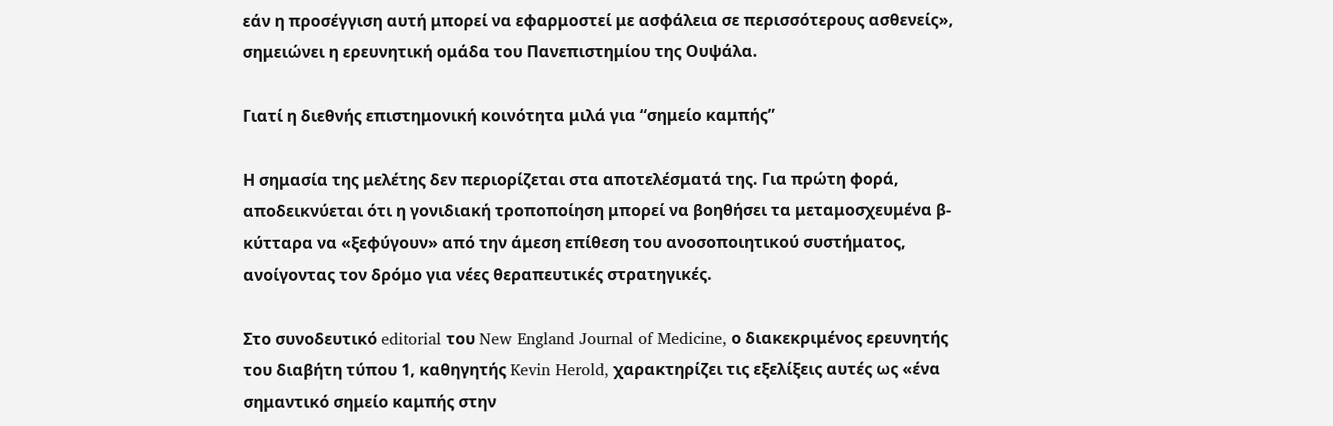εάν η προσέγγιση αυτή μπορεί να εφαρμοστεί με ασφάλεια σε περισσότερους ασθενείς», σημειώνει η ερευνητική ομάδα του Πανεπιστημίου της Ουψάλα.

Γιατί η διεθνής επιστημονική κοινότητα μιλά για “σημείο καμπής”

Η σημασία της μελέτης δεν περιορίζεται στα αποτελέσματά της. Για πρώτη φορά, αποδεικνύεται ότι η γονιδιακή τροποποίηση μπορεί να βοηθήσει τα μεταμοσχευμένα β-κύτταρα να «ξεφύγουν» από την άμεση επίθεση του ανοσοποιητικού συστήματος, ανοίγοντας τον δρόμο για νέες θεραπευτικές στρατηγικές.

Στο συνοδευτικό editorial του New England Journal of Medicine, ο διακεκριμένος ερευνητής του διαβήτη τύπου 1, καθηγητής Kevin Herold, χαρακτηρίζει τις εξελίξεις αυτές ως «ένα σημαντικό σημείο καμπής στην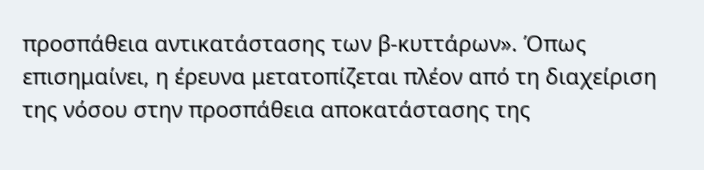προσπάθεια αντικατάστασης των β-κυττάρων». Όπως επισημαίνει, η έρευνα μετατοπίζεται πλέον από τη διαχείριση της νόσου στην προσπάθεια αποκατάστασης της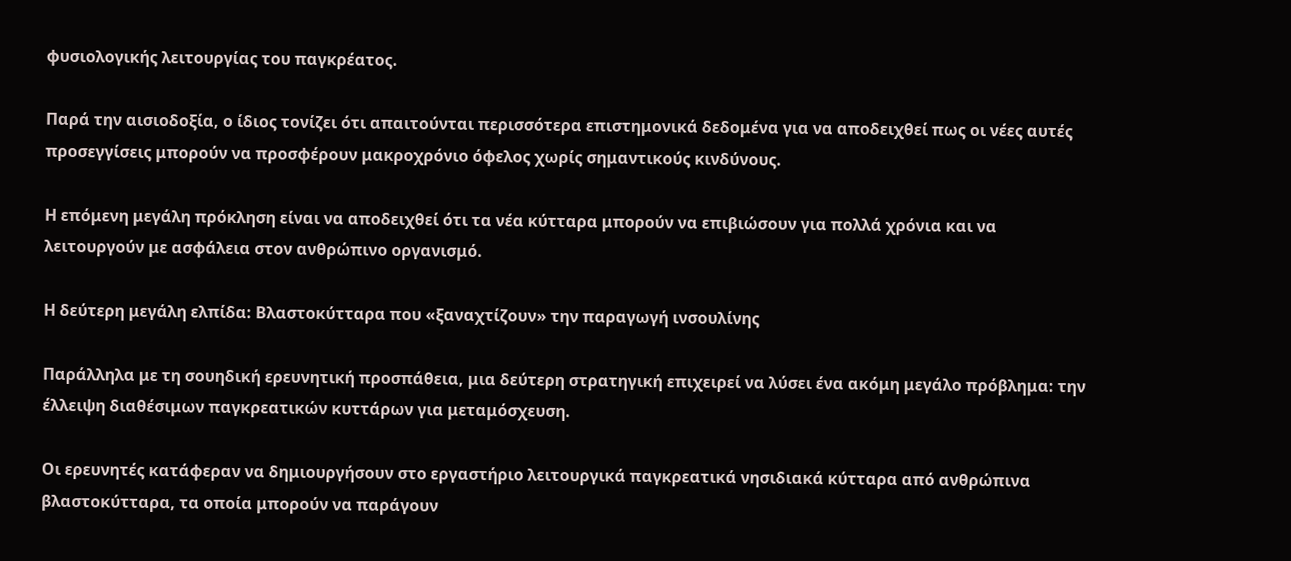φυσιολογικής λειτουργίας του παγκρέατος.

Παρά την αισιοδοξία, ο ίδιος τονίζει ότι απαιτούνται περισσότερα επιστημονικά δεδομένα για να αποδειχθεί πως οι νέες αυτές προσεγγίσεις μπορούν να προσφέρουν μακροχρόνιο όφελος χωρίς σημαντικούς κινδύνους.

Η επόμενη μεγάλη πρόκληση είναι να αποδειχθεί ότι τα νέα κύτταρα μπορούν να επιβιώσουν για πολλά χρόνια και να λειτουργούν με ασφάλεια στον ανθρώπινο οργανισμό.

Η δεύτερη μεγάλη ελπίδα: Βλαστοκύτταρα που «ξαναχτίζουν» την παραγωγή ινσουλίνης

Παράλληλα με τη σουηδική ερευνητική προσπάθεια, μια δεύτερη στρατηγική επιχειρεί να λύσει ένα ακόμη μεγάλο πρόβλημα: την έλλειψη διαθέσιμων παγκρεατικών κυττάρων για μεταμόσχευση.

Οι ερευνητές κατάφεραν να δημιουργήσουν στο εργαστήριο λειτουργικά παγκρεατικά νησιδιακά κύτταρα από ανθρώπινα βλαστοκύτταρα, τα οποία μπορούν να παράγουν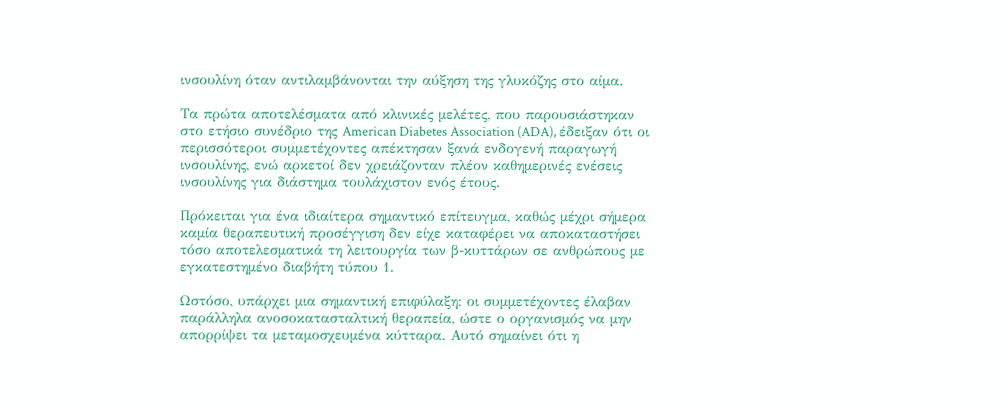ινσουλίνη όταν αντιλαμβάνονται την αύξηση της γλυκόζης στο αίμα.

Τα πρώτα αποτελέσματα από κλινικές μελέτες, που παρουσιάστηκαν στο ετήσιο συνέδριο της American Diabetes Association (ADA), έδειξαν ότι οι περισσότεροι συμμετέχοντες απέκτησαν ξανά ενδογενή παραγωγή ινσουλίνης, ενώ αρκετοί δεν χρειάζονταν πλέον καθημερινές ενέσεις ινσουλίνης για διάστημα τουλάχιστον ενός έτους.

Πρόκειται για ένα ιδιαίτερα σημαντικό επίτευγμα, καθώς μέχρι σήμερα καμία θεραπευτική προσέγγιση δεν είχε καταφέρει να αποκαταστήσει τόσο αποτελεσματικά τη λειτουργία των β-κυττάρων σε ανθρώπους με εγκατεστημένο διαβήτη τύπου 1.

Ωστόσο, υπάρχει μια σημαντική επιφύλαξη: οι συμμετέχοντες έλαβαν παράλληλα ανοσοκατασταλτική θεραπεία, ώστε ο οργανισμός να μην απορρίψει τα μεταμοσχευμένα κύτταρα. Αυτό σημαίνει ότι η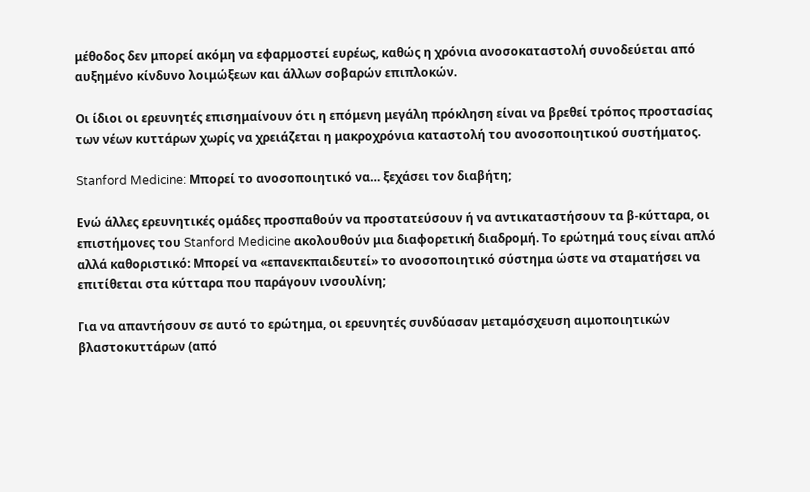μέθοδος δεν μπορεί ακόμη να εφαρμοστεί ευρέως, καθώς η χρόνια ανοσοκαταστολή συνοδεύεται από αυξημένο κίνδυνο λοιμώξεων και άλλων σοβαρών επιπλοκών.

Οι ίδιοι οι ερευνητές επισημαίνουν ότι η επόμενη μεγάλη πρόκληση είναι να βρεθεί τρόπος προστασίας των νέων κυττάρων χωρίς να χρειάζεται η μακροχρόνια καταστολή του ανοσοποιητικού συστήματος.

Stanford Medicine: Μπορεί το ανοσοποιητικό να… ξεχάσει τον διαβήτη;

Ενώ άλλες ερευνητικές ομάδες προσπαθούν να προστατεύσουν ή να αντικαταστήσουν τα β-κύτταρα, οι επιστήμονες του Stanford Medicine ακολουθούν μια διαφορετική διαδρομή. Το ερώτημά τους είναι απλό αλλά καθοριστικό: Μπορεί να «επανεκπαιδευτεί» το ανοσοποιητικό σύστημα ώστε να σταματήσει να επιτίθεται στα κύτταρα που παράγουν ινσουλίνη;

Για να απαντήσουν σε αυτό το ερώτημα, οι ερευνητές συνδύασαν μεταμόσχευση αιμοποιητικών βλαστοκυττάρων (από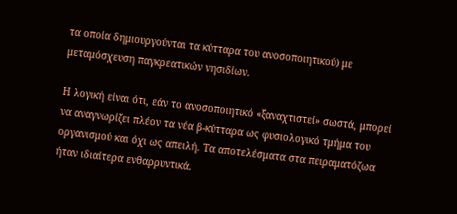τα οποία δημιουργούνται τα κύτταρα του ανοσοποιητικού) με μεταμόσχευση παγκρεατικών νησιδίων.

Η λογική είναι ότι, εάν το ανοσοποιητικό «ξαναχτιστεί» σωστά, μπορεί να αναγνωρίζει πλέον τα νέα β-κύτταρα ως φυσιολογικό τμήμα του οργανισμού και όχι ως απειλή. Τα αποτελέσματα στα πειραματόζωα ήταν ιδιαίτερα ενθαρρυντικά.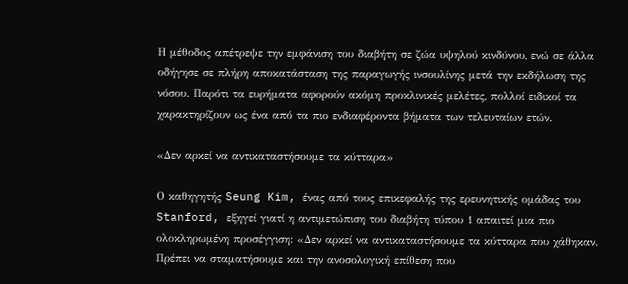Η μέθοδος απέτρεψε την εμφάνιση του διαβήτη σε ζώα υψηλού κινδύνου, ενώ σε άλλα οδήγησε σε πλήρη αποκατάσταση της παραγωγής ινσουλίνης μετά την εκδήλωση της νόσου. Παρότι τα ευρήματα αφορούν ακόμη προκλινικές μελέτες, πολλοί ειδικοί τα χαρακτηρίζουν ως ένα από τα πιο ενδιαφέροντα βήματα των τελευταίων ετών.

«Δεν αρκεί να αντικαταστήσουμε τα κύτταρα»

Ο καθηγητής Seung Kim, ένας από τους επικεφαλής της ερευνητικής ομάδας του Stanford, εξηγεί γιατί η αντιμετώπιση του διαβήτη τύπου 1 απαιτεί μια πιο ολοκληρωμένη προσέγγιση: «Δεν αρκεί να αντικαταστήσουμε τα κύτταρα που χάθηκαν. Πρέπει να σταματήσουμε και την ανοσολογική επίθεση που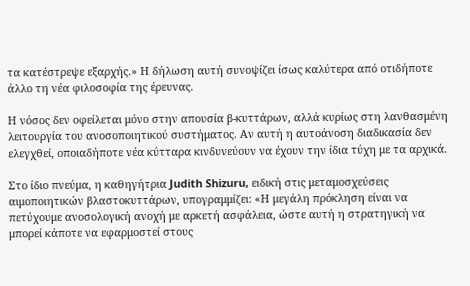τα κατέστρεψε εξαρχής.» Η δήλωση αυτή συνοψίζει ίσως καλύτερα από οτιδήποτε άλλο τη νέα φιλοσοφία της έρευνας.

Η νόσος δεν οφείλεται μόνο στην απουσία β-κυττάρων, αλλά κυρίως στη λανθασμένη λειτουργία του ανοσοποιητικού συστήματος. Αν αυτή η αυτοάνοση διαδικασία δεν ελεγχθεί, οποιαδήποτε νέα κύτταρα κινδυνεύουν να έχουν την ίδια τύχη με τα αρχικά.

Στο ίδιο πνεύμα, η καθηγήτρια Judith Shizuru, ειδική στις μεταμοσχεύσεις αιμοποιητικών βλαστοκυττάρων, υπογραμμίζει: «Η μεγάλη πρόκληση είναι να πετύχουμε ανοσολογική ανοχή με αρκετή ασφάλεια, ώστε αυτή η στρατηγική να μπορεί κάποτε να εφαρμοστεί στους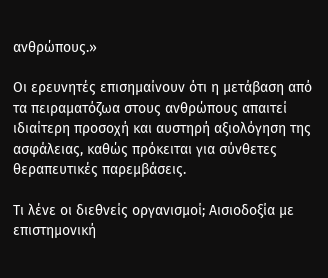ανθρώπους.»

Οι ερευνητές επισημαίνουν ότι η μετάβαση από τα πειραματόζωα στους ανθρώπους απαιτεί ιδιαίτερη προσοχή και αυστηρή αξιολόγηση της ασφάλειας, καθώς πρόκειται για σύνθετες θεραπευτικές παρεμβάσεις.

Τι λένε οι διεθνείς οργανισμοί; Αισιοδοξία με επιστημονική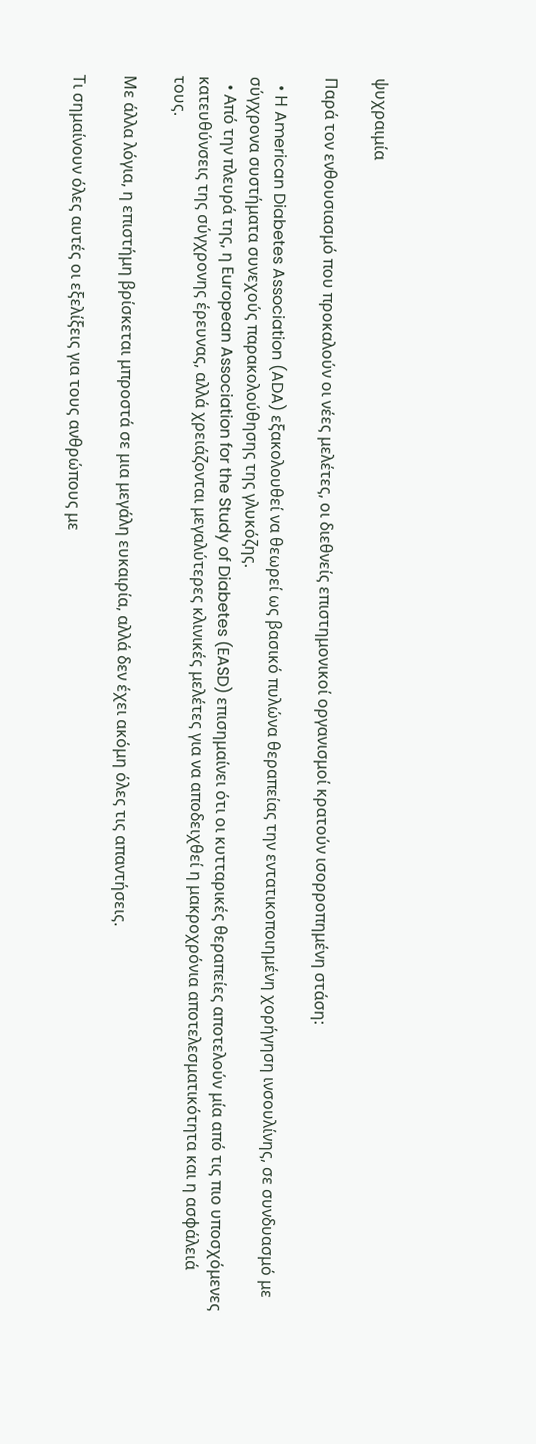ψυχραιμία

Παρά τον ενθουσιασμό που προκαλούν οι νέες μελέτες, οι διεθνείς επιστημονικοί οργανισμοί κρατούν ισορροπημένη στάση:

  • Η American Diabetes Association (ADA) εξακολουθεί να θεωρεί ως βασικό πυλώνα θεραπείας την εντατικοποιημένη χορήγηση ινσουλίνης, σε συνδυασμό με σύγχρονα συστήματα συνεχούς παρακολούθησης της γλυκόζης.
  • Από την πλευρά της, η European Association for the Study of Diabetes (EASD) επισημαίνει ότι οι κυτταρικές θεραπείες αποτελούν μία από τις πιο υποσχόμενες κατευθύνσεις της σύγχρονης έρευνας, αλλά χρειάζονται μεγαλύτερες κλινικές μελέτες για να αποδειχθεί η μακροχρόνια αποτελεσματικότητα και η ασφάλειά τους.

Με άλλα λόγια, η επιστήμη βρίσκεται μπροστά σε μια μεγάλη ευκαιρία, αλλά δεν έχει ακόμη όλες τις απαντήσεις.

Τι σημαίνουν όλες αυτές οι εξελίξεις για τους ανθρώπους με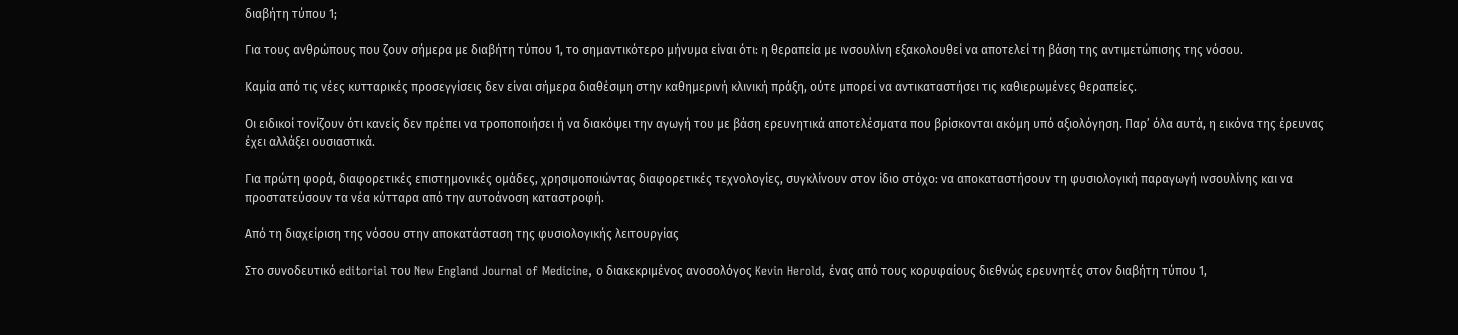διαβήτη τύπου 1;

Για τους ανθρώπους που ζουν σήμερα με διαβήτη τύπου 1, το σημαντικότερο μήνυμα είναι ότι: η θεραπεία με ινσουλίνη εξακολουθεί να αποτελεί τη βάση της αντιμετώπισης της νόσου.

Καμία από τις νέες κυτταρικές προσεγγίσεις δεν είναι σήμερα διαθέσιμη στην καθημερινή κλινική πράξη, ούτε μπορεί να αντικαταστήσει τις καθιερωμένες θεραπείες.

Οι ειδικοί τονίζουν ότι κανείς δεν πρέπει να τροποποιήσει ή να διακόψει την αγωγή του με βάση ερευνητικά αποτελέσματα που βρίσκονται ακόμη υπό αξιολόγηση. Παρ’ όλα αυτά, η εικόνα της έρευνας έχει αλλάξει ουσιαστικά.

Για πρώτη φορά, διαφορετικές επιστημονικές ομάδες, χρησιμοποιώντας διαφορετικές τεχνολογίες, συγκλίνουν στον ίδιο στόχο: να αποκαταστήσουν τη φυσιολογική παραγωγή ινσουλίνης και να προστατεύσουν τα νέα κύτταρα από την αυτοάνοση καταστροφή.

Από τη διαχείριση της νόσου στην αποκατάσταση της φυσιολογικής λειτουργίας

Στο συνοδευτικό editorial του New England Journal of Medicine, ο διακεκριμένος ανοσολόγος Kevin Herold, ένας από τους κορυφαίους διεθνώς ερευνητές στον διαβήτη τύπου 1,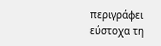περιγράφει εύστοχα τη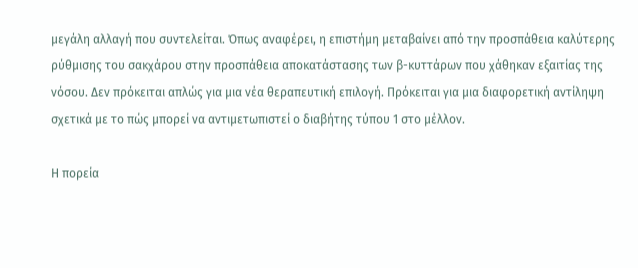μεγάλη αλλαγή που συντελείται. Όπως αναφέρει, η επιστήμη μεταβαίνει από την προσπάθεια καλύτερης ρύθμισης του σακχάρου στην προσπάθεια αποκατάστασης των β-κυττάρων που χάθηκαν εξαιτίας της νόσου. Δεν πρόκειται απλώς για μια νέα θεραπευτική επιλογή. Πρόκειται για μια διαφορετική αντίληψη σχετικά με το πώς μπορεί να αντιμετωπιστεί ο διαβήτης τύπου 1 στο μέλλον.

Η πορεία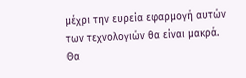μέχρι την ευρεία εφαρμογή αυτών των τεχνολογιών θα είναι μακρά. Θα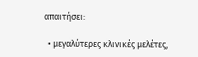απαιτήσει:

  • μεγαλύτερες κλινικές μελέτες,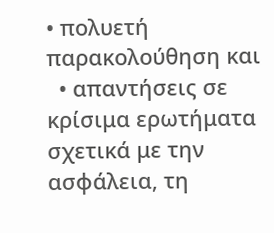• πολυετή παρακολούθηση και
  • απαντήσεις σε κρίσιμα ερωτήματα σχετικά με την ασφάλεια, τη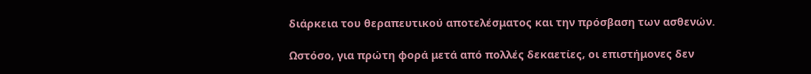διάρκεια του θεραπευτικού αποτελέσματος και την πρόσβαση των ασθενών.

Ωστόσο, για πρώτη φορά μετά από πολλές δεκαετίες, οι επιστήμονες δεν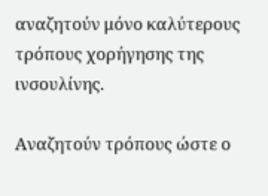αναζητούν μόνο καλύτερους τρόπους χορήγησης της ινσουλίνης.

Αναζητούν τρόπους ώστε ο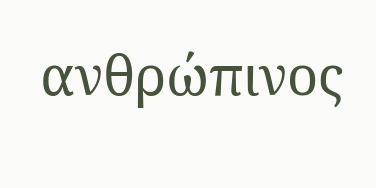ανθρώπινος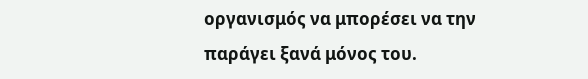οργανισμός να μπορέσει να την παράγει ξανά μόνος του.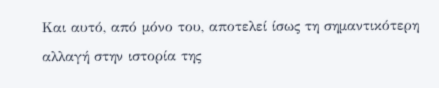Και αυτό, από μόνο του, αποτελεί ίσως τη σημαντικότερη αλλαγή στην ιστορία της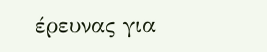έρευνας για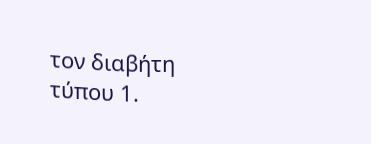τον διαβήτη τύπου 1.